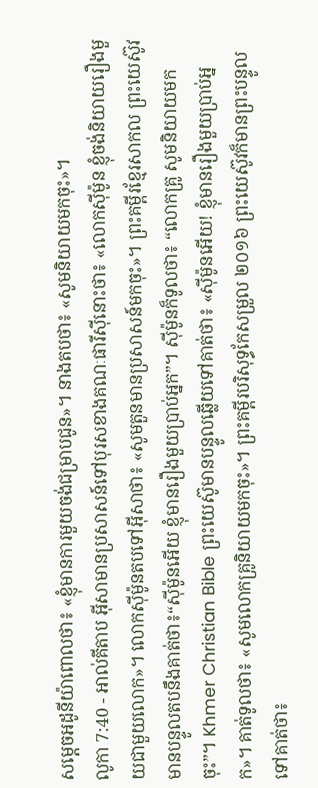សម្តេចអដូនីយ៉ាពោលថា៖ «ខ្ញុំមានការមួយចង់ជម្រាបជូន»។ នាងតបថា៖ «សូមនិយាយមកចុះ»។
លូកា 7:40 - អាល់គីតាប អ៊ីសាមានប្រសាសន៍ទៅបុរសខាងគណៈផារីស៊ីនោះថា៖ «លោកស៊ីម៉ូន ខ្ញុំចង់និយាយរឿងមួយជាមួយលោក»។ លោកស៊ីម៉ូនតបទៅអ៊ីសាថា៖ «សូមតួនមានប្រសាសន៍មកចុះ»។ ព្រះគម្ពីរខ្មែរសាកល ព្រះយេស៊ូវមានបន្ទូលតបនឹងគាត់ថា៖“ស៊ីម៉ូនអើយ ខ្ញុំមានរឿងមួយប្រាប់អ្នក”។ ស៊ីម៉ូនក៏ទូលថា៖ “លោកគ្រូ សូមនិយាយមកចុះ”។ Khmer Christian Bible ព្រះយេស៊ូមានបន្ទូលឆ្លើយទៅគាត់ថា៖ «ស៊ីម៉ូនអើយ! ខ្ញុំមានរឿងមួយប្រាប់អ្នក»។ គាត់ទូលថា៖ «សូមលោកគ្រូនិយាយមកចុះ»។ ព្រះគម្ពីរបរិសុទ្ធកែសម្រួល ២០១៦ ព្រះយេស៊ូវក៏មានព្រះបន្ទូលទៅគាត់ថា៖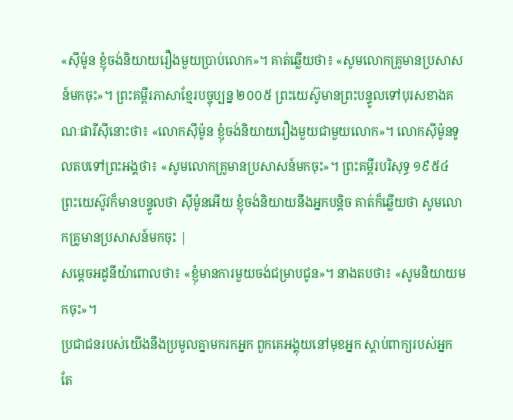«ស៊ីម៉ូន ខ្ញុំចង់និយាយរឿងមួយប្រាប់លោក»។ គាត់ឆ្លើយថា៖ «សូមលោកគ្រូមានប្រសាសន៍មកចុះ»។ ព្រះគម្ពីរភាសាខ្មែរបច្ចុប្បន្ន ២០០៥ ព្រះយេស៊ូមានព្រះបន្ទូលទៅបុរសខាងគណៈផារីស៊ីនោះថា៖ «លោកស៊ីម៉ូន ខ្ញុំចង់និយាយរឿងមួយជាមួយលោក»។ លោកស៊ីម៉ូនទូលតបទៅព្រះអង្គថា៖ «សូមលោកគ្រូមានប្រសាសន៍មកចុះ»។ ព្រះគម្ពីរបរិសុទ្ធ ១៩៥៤ ព្រះយេស៊ូវក៏មានបន្ទូលថា ស៊ីម៉ូនអើយ ខ្ញុំចង់និយាយនឹងអ្នកបន្តិច គាត់ក៏ឆ្លើយថា សូមលោកគ្រូមានប្រសាសន៍មកចុះ |
សម្តេចអដូនីយ៉ាពោលថា៖ «ខ្ញុំមានការមួយចង់ជម្រាបជូន»។ នាងតបថា៖ «សូមនិយាយមកចុះ»។
ប្រជាជនរបស់យើងនឹងប្រមូលគ្នាមករកអ្នក ពួកគេអង្គុយនៅមុខអ្នក ស្ដាប់ពាក្យរបស់អ្នក តែ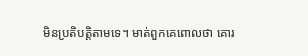មិនប្រតិបត្តិតាមទេ។ មាត់ពួកគេពោលថា គោរ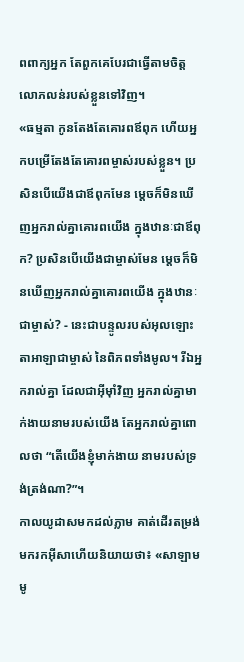ពពាក្យអ្នក តែពួកគេបែរជាធ្វើតាមចិត្តលោភលន់របស់ខ្លួនទៅវិញ។
«ធម្មតា កូនតែងតែគោរពឪពុក ហើយអ្នកបម្រើតែងតែគោរពម្ចាស់របស់ខ្លួន។ ប្រសិនបើយើងជាឪពុកមែន ម្ដេចក៏មិនឃើញអ្នករាល់គ្នាគោរពយើង ក្នុងឋានៈជាឪពុក? ប្រសិនបើយើងជាម្ចាស់មែន ម្ដេចក៏មិនឃើញអ្នករាល់គ្នាគោរពយើង ក្នុងឋានៈជាម្ចាស់? - នេះជាបន្ទូលរបស់អុលឡោះតាអាឡាជាម្ចាស់ នៃពិភពទាំងមូល។ រីឯអ្នករាល់គ្នា ដែលជាអ៊ីមុាំវិញ អ្នករាល់គ្នាមាក់ងាយនាមរបស់យើង តែអ្នករាល់គ្នាពោលថា “តើយើងខ្ញុំមាក់ងាយ នាមរបស់ទ្រង់ត្រង់ណា?”។
កាលយូដាសមកដល់ភ្លាម គាត់ដើរតម្រង់មករកអ៊ីសាហើយនិយាយថា៖ «សាឡាមមូ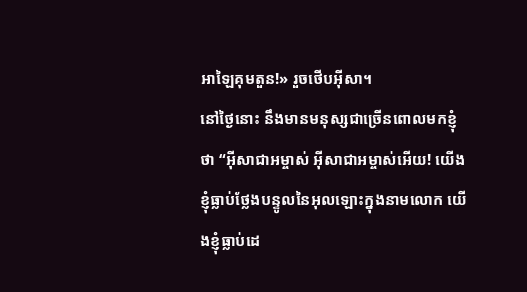អាឡៃគុមតួន!» រួចថើបអ៊ីសា។
នៅថ្ងៃនោះ នឹងមានមនុស្សជាច្រើនពោលមកខ្ញុំថា “អ៊ីសាជាអម្ចាស់ អ៊ីសាជាអម្ចាស់អើយ! យើងខ្ញុំធ្លាប់ថ្លែងបន្ទូលនៃអុលឡោះក្នុងនាមលោក យើងខ្ញុំធ្លាប់ដេ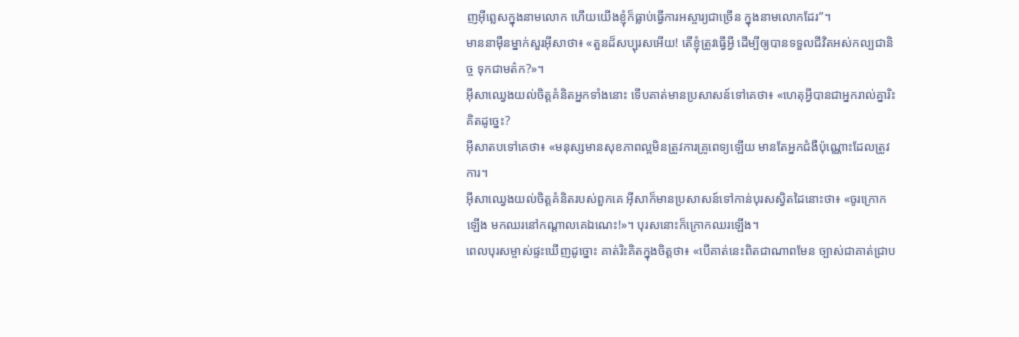ញអ៊ីព្លេសក្នុងនាមលោក ហើយយើងខ្ញុំក៏ធ្លាប់ធ្វើការអស្ចារ្យជាច្រើន ក្នុងនាមលោកដែរ”។
មាននាម៉ឺនម្នាក់សួរអ៊ីសាថា៖ «តួនដ៏សប្បុរសអើយ! តើខ្ញុំត្រូវធ្វើអ្វី ដើម្បីឲ្យបានទទួលជីវិតអស់កល្បជានិច្ច ទុកជាមត៌ក?»។
អ៊ីសាឈ្វេងយល់ចិត្ដគំនិតអ្នកទាំងនោះ ទើបគាត់មានប្រសាសន៍ទៅគេថា៖ «ហេតុអ្វីបានជាអ្នករាល់គ្នារិះគិតដូច្នេះ?
អ៊ីសាតបទៅគេថា៖ «មនុស្សមានសុខភាពល្អមិនត្រូវការគ្រូពេទ្យឡើយ មានតែអ្នកជំងឺប៉ុណ្ណោះដែលត្រូវការ។
អ៊ីសាឈ្វេងយល់ចិត្ដគំនិតរបស់ពួកគេ អ៊ីសាក៏មានប្រសាសន៍ទៅកាន់បុរសស្វិតដៃនោះថា៖ «ចូរក្រោកឡើង មកឈរនៅកណ្ដាលគេឯណេះ!»។ បុរសនោះក៏ក្រោកឈរឡើង។
ពេលបុរសម្ចាស់ផ្ទះឃើញដូច្នោះ គាត់រិះគិតក្នុងចិត្ដថា៖ «បើគាត់នេះពិតជាណាពមែន ច្បាស់ជាគាត់ជ្រាប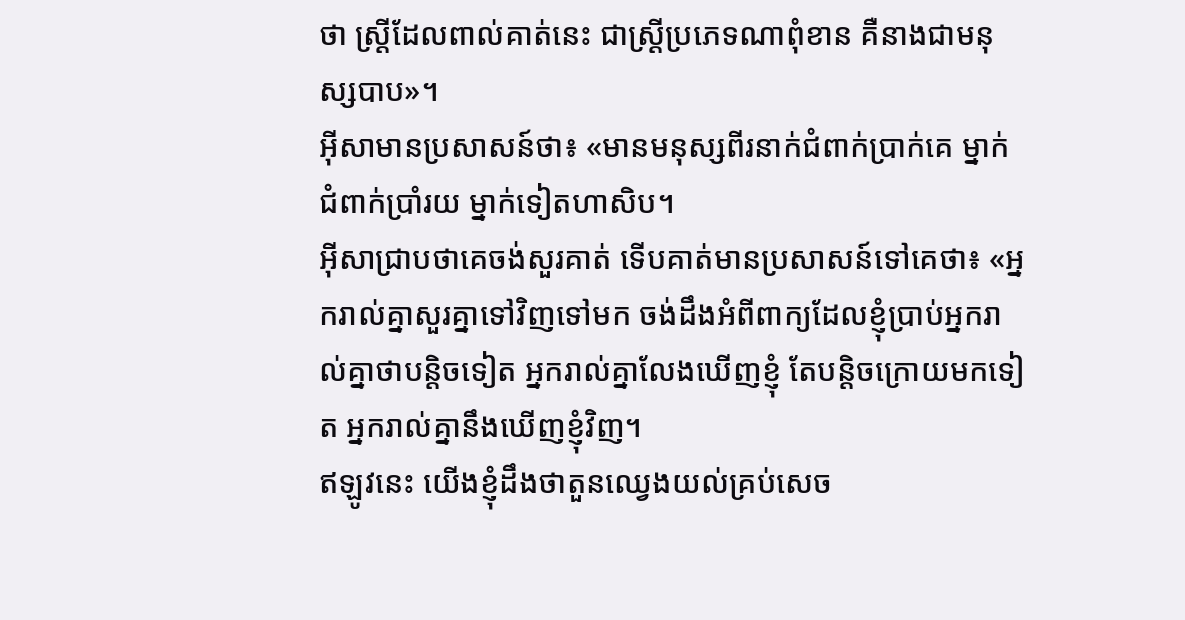ថា ស្ដ្រីដែលពាល់គាត់នេះ ជាស្ដ្រីប្រភេទណាពុំខាន គឺនាងជាមនុស្សបាប»។
អ៊ីសាមានប្រសាសន៍ថា៖ «មានមនុស្សពីរនាក់ជំពាក់ប្រាក់គេ ម្នាក់ជំពាក់ប្រាំរយ ម្នាក់ទៀតហាសិប។
អ៊ីសាជ្រាបថាគេចង់សួរគាត់ ទើបគាត់មានប្រសាសន៍ទៅគេថា៖ «អ្នករាល់គ្នាសួរគ្នាទៅវិញទៅមក ចង់ដឹងអំពីពាក្យដែលខ្ញុំប្រាប់អ្នករាល់គ្នាថាបន្ដិចទៀត អ្នករាល់គ្នាលែងឃើញខ្ញុំ តែបន្ដិចក្រោយមកទៀត អ្នករាល់គ្នានឹងឃើញខ្ញុំវិញ។
ឥឡូវនេះ យើងខ្ញុំដឹងថាតួនឈ្វេងយល់គ្រប់សេច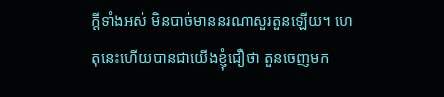ក្ដីទាំងអស់ មិនបាច់មាននរណាសួរតួនឡើយ។ ហេតុនេះហើយបានជាយើងខ្ញុំជឿថា តួនចេញមក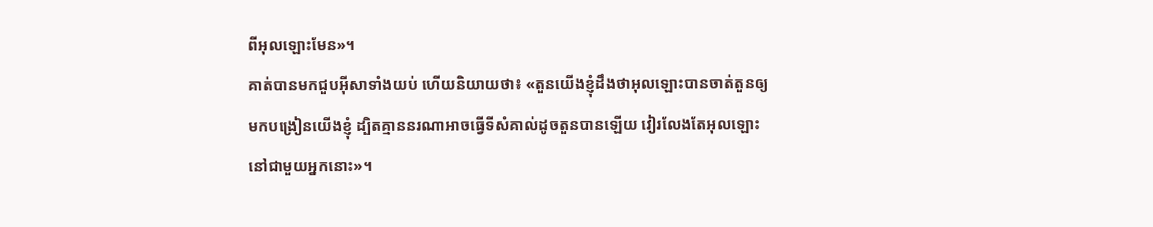ពីអុលឡោះមែន»។
គាត់បានមកជួបអ៊ីសាទាំងយប់ ហើយនិយាយថា៖ «តួនយើងខ្ញុំដឹងថាអុលឡោះបានចាត់តួនឲ្យមកបង្រៀនយើងខ្ញុំ ដ្បិតគ្មាននរណាអាចធ្វើទីសំគាល់ដូចតួនបានឡើយ វៀរលែងតែអុលឡោះនៅជាមួយអ្នកនោះ»។